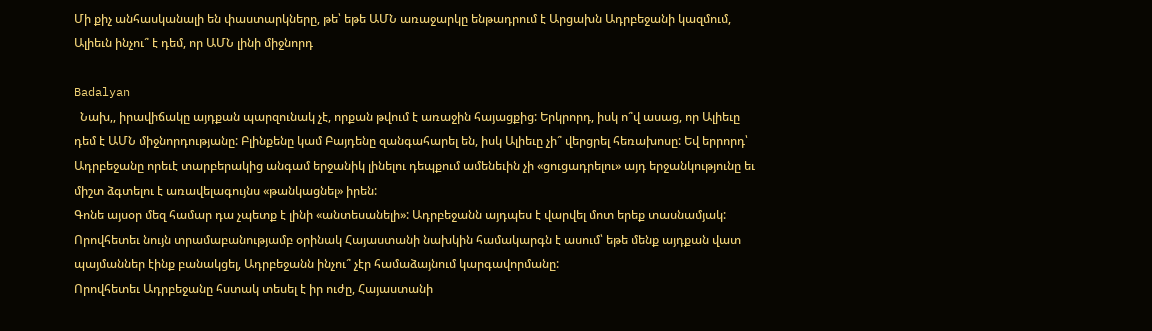Մի քիչ անհասկանալի են փաստարկները, թե՝ եթե ԱՄՆ առաջարկը ենթադրում է Արցախն Ադրբեջանի կազմում, Ալիեւն ինչու՞ է դեմ, որ ԱՄՆ լինի միջնորդ

Badalyan
  Նախ,, իրավիճակը այդքան պարզունակ չէ, որքան թվում է առաջին հայացքից: Երկրորդ, իսկ ո՞վ ասաց, որ Ալիեւը դեմ է ԱՄՆ միջնորդությանը: Բլինքենը կամ Բայդենը զանգահարել են, իսկ Ալիեւը չի՞ վերցրել հեռախոսը: Եվ երրորդ՝ Ադրբեջանը որեւէ տարբերակից անգամ երջանիկ լինելու դեպքում ամենեւին չի «ցուցադրելու» այդ երջանկությունը եւ միշտ ձգտելու է առավելագույնս «թանկացնել» իրեն:
Գոնե այսօր մեզ համար դա չպետք է լինի «անտեսանելի»: Ադրբեջանն այդպես է վարվել մոտ երեք տասնամյակ: Որովհետեւ նույն տրամաբանությամբ օրինակ Հայաստանի նախկին համակարգն է ասում՝ եթե մենք այդքան վատ պայմաններ էինք բանակցել, Ադրբեջանն ինչու՞ չէր համաձայնում կարգավորմանը:
Որովհետեւ Ադրբեջանը հստակ տեսել է իր ուժը, Հայաստանի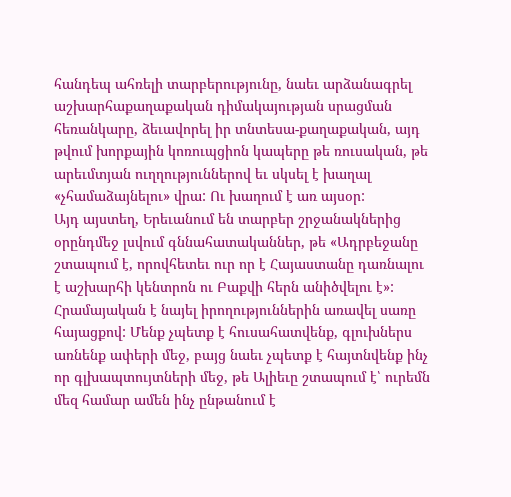հանդեպ ահռելի տարբերությունը, նաեւ արձանագրել աշխարհաքաղաքական դիմակայության սրացման հեռանկարը, ձեւավորել իր տնտեսա-քաղաքական, այդ թվում խորքային կոռուպցիոն կապերը թե ռուսական, թե արեւմտյան ուղղություններով եւ սկսել է խաղալ «չհամաձայնելու» վրա: Ու խաղում է առ այսօր:
Այդ այստեղ, Երեւանում են տարբեր շրջանակներից օրընդմեջ լսվում գննահատականներ, թե «Ադրբեջանը շտապում է, որովհետեւ ուր որ է Հայաստանը դառնալու է աշխարհի կենտրոն ու Բաքվի հերն անիծվելու է»: Հրամայական է նայել իրողություններին առավել սառը հայացքով: Մենք չպետք է հուսահատվենք, գլուխներս առնենք ափերի մեջ, բայց նաեւ չպետք է հայտնվենք ինչ որ գլխապտույտների մեջ, թե Ալիեւը շտապում է՝ ուրեմն մեզ համար ամեն ինչ ընթանում է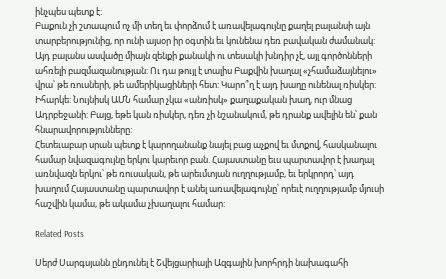ինչպես պետք է:
Բաքուն չի շտապում ոչ մի տեղ եւ փորձում է առավելագույնը քաղել բալանսի այն տարբերությունից, որ ունի այսօր իր օգտին եւ կունենա դեռ բավական ժամանակ: Այդ բալանս ասվածը միայն զենքի քանակի ու տեսակի խնդիր չէ, այլ գործոնների ահռելի բազմազանության: Ու դա թույլ է տալիս Բաքվին խաղալ «չհամաձայնելու» վրա՝ թե ռուսների, թե ամերիկացիների հետ: Կարո՞ղ է այդ խաղը ունենալ ռիսկեր: Իհարկե: Նույնիսկ ԱՄՆ համար չկա «անռիսկ» քաղաքական խաղ, ուր մնաց Ադրբեջանի: Բայց, եթե կան ռիսկեր, դեռ չի նշանակում, թե դրանք ավելին են՝ քան հնարավորությունները:
Հետեւաբար սրան պետք է կարողանանք նայել բաց աչքով եւ մտքով, հասկանալու համար նվազագույնը երկու կարեւոր բան. Հայաստանը եւս պարտավոր է խաղալ առնվազն երկու՝ թե ռուսական, թե արեւմտյան ուղղությամբ, եւ երկրորդ՝ այդ խաղում Հայաստանը պարտավոր է անել առավելագույնը՝ որեւէ ուղղությամբ մյուսի հաշվին կամա, թե ակամա չխաղալու համար:

Related Posts

Սերժ Սարգսյանն ընդունել է Շվեյցարիայի Ազգային խորհրդի նախագահի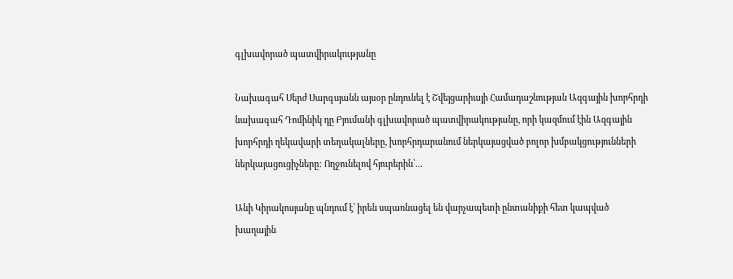գլխավորած պատվիրակությանը

Նախագահ Սերժ Սարգսյանն այսօր ընդունել է Շվեյցարիայի Համադաշնության Ազգային խորհրդի նախագահ Դոմինիկ դը Բյումանի գլխավորած պատվիրակությանը, որի կազմում էին Ազգային խորհրդի ղեկավարի տեղակալները, խորհրդարանում ներկայացված բոլոր խմբակցությունների ներկայացուցիչները: Ողջունելով հյուրերին՝…

Անի Կիրակոսյանը պնդում է՝ իրեն սպառնացել են վարչապետի ընտանիքի հետ կապված խաղային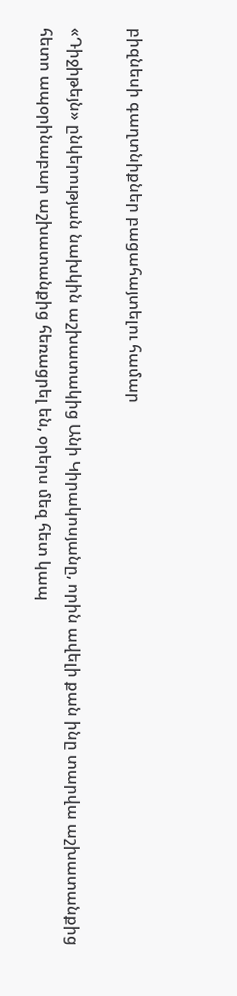բիզնեսի գաղտնիքներ բացահայտելու համար

«Դիջիթեյն» ընկերության նախկին աշխատակից Անի Կիրակոսյանը, որին ավելի քան ինը տարվա աշխատանքից հետո ապօրինաբար աշխատանքից հեռացրել են, օրերս մեզ հետ կապ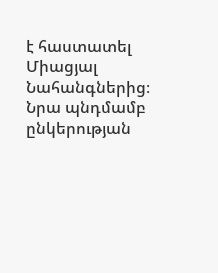է հաստատել Միացյալ Նահանգներից։ Նրա պնդմամբ ընկերության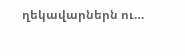ղեկավարներն ու…